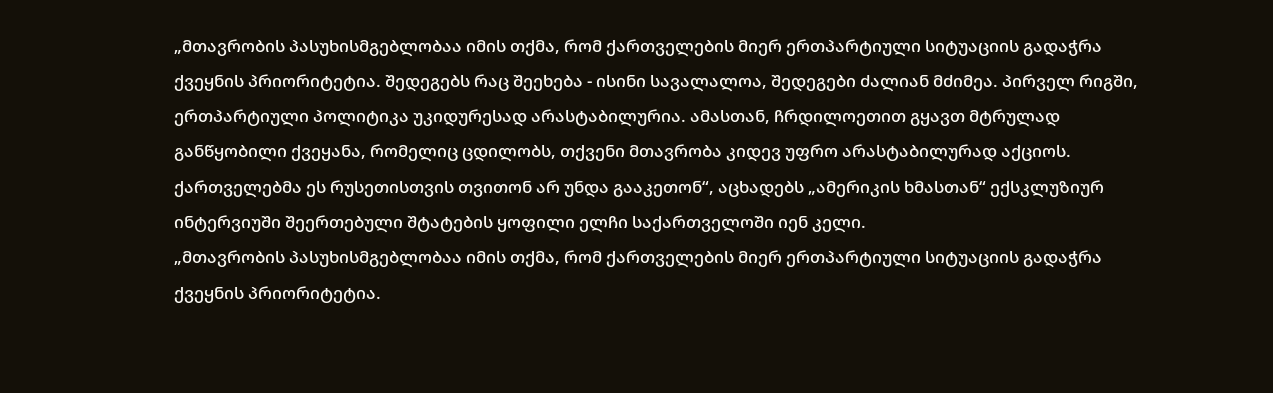„მთავრობის პასუხისმგებლობაა იმის თქმა, რომ ქართველების მიერ ერთპარტიული სიტუაციის გადაჭრა ქვეყნის პრიორიტეტია. შედეგებს რაც შეეხება - ისინი სავალალოა, შედეგები ძალიან მძიმეა. პირველ რიგში, ერთპარტიული პოლიტიკა უკიდურესად არასტაბილურია. ამასთან, ჩრდილოეთით გყავთ მტრულად განწყობილი ქვეყანა, რომელიც ცდილობს, თქვენი მთავრობა კიდევ უფრო არასტაბილურად აქციოს. ქართველებმა ეს რუსეთისთვის თვითონ არ უნდა გააკეთონ“, აცხადებს „ამერიკის ხმასთან“ ექსკლუზიურ ინტერვიუში შეერთებული შტატების ყოფილი ელჩი საქართველოში იენ კელი.
„მთავრობის პასუხისმგებლობაა იმის თქმა, რომ ქართველების მიერ ერთპარტიული სიტუაციის გადაჭრა ქვეყნის პრიორიტეტია.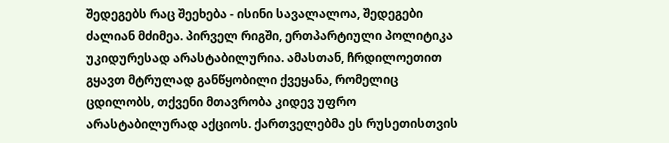შედეგებს რაც შეეხება - ისინი სავალალოა, შედეგები ძალიან მძიმეა. პირველ რიგში, ერთპარტიული პოლიტიკა უკიდურესად არასტაბილურია. ამასთან, ჩრდილოეთით გყავთ მტრულად განწყობილი ქვეყანა, რომელიც ცდილობს, თქვენი მთავრობა კიდევ უფრო არასტაბილურად აქციოს. ქართველებმა ეს რუსეთისთვის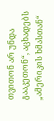თვითონ არ უნდა გააკეთონ“, აცხადებს „ამერიკის ხმასთან“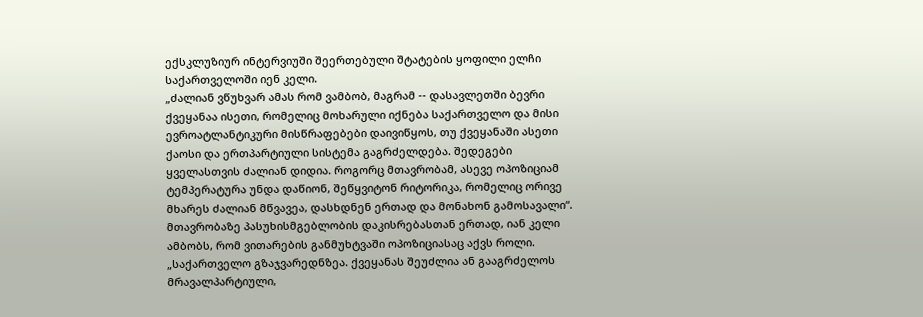ექსკლუზიურ ინტერვიუში შეერთებული შტატების ყოფილი ელჩი საქართველოში იენ კელი.
„ძალიან ვწუხვარ ამას რომ ვამბობ, მაგრამ -- დასავლეთში ბევრი ქვეყანაა ისეთი, რომელიც მოხარული იქნება საქართველო და მისი ევროატლანტიკური მისწრაფებები დაივიწყოს, თუ ქვეყანაში ასეთი ქაოსი და ერთპარტიული სისტემა გაგრძელდება. შედეგები ყველასთვის ძალიან დიდია. როგორც მთავრობამ, ასევე ოპოზიციამ ტემპერატურა უნდა დაწიონ, შეწყვიტონ რიტორიკა, რომელიც ორივე მხარეს ძალიან მწვავეა, დასხდნენ ერთად და მონახონ გამოსავალი“.
მთავრობაზე პასუხისმგებლობის დაკისრებასთან ერთად, იან კელი ამბობს, რომ ვითარების განმუხტვაში ოპოზიციასაც აქვს როლი. „საქართველო გზაჯვარედნზეა. ქვეყანას შეუძლია ან გააგრძელოს მრავალპარტიული,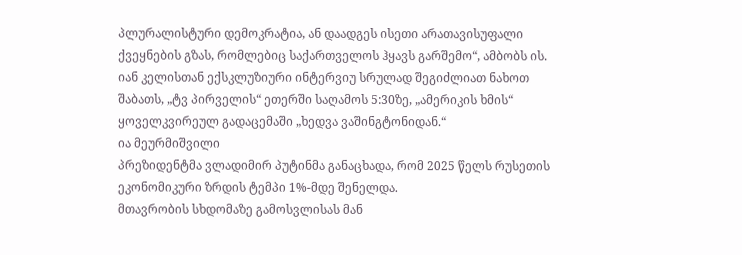პლურალისტური დემოკრატია, ან დაადგეს ისეთი არათავისუფალი ქვეყნების გზას, რომლებიც საქართველოს ჰყავს გარშემო“, ამბობს ის.
იან კელისთან ექსკლუზიური ინტერვიუ სრულად შეგიძლიათ ნახოთ შაბათს, „ტვ პირველის“ ეთერში საღამოს 5:30ზე, „ამერიკის ხმის“ ყოველკვირეულ გადაცემაში „ხედვა ვაშინგტონიდან.“
ია მეურმიშვილი
პრეზიდენტმა ვლადიმირ პუტინმა განაცხადა, რომ 2025 წელს რუსეთის ეკონომიკური ზრდის ტემპი 1%-მდე შენელდა.
მთავრობის სხდომაზე გამოსვლისას მან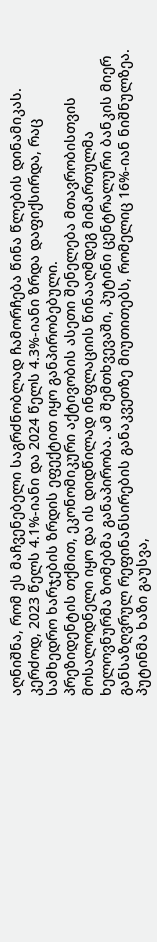აღნიშნა, რომ ეს მაჩვენებელი საგრძნობლად ჩამორჩება წინა წლების დინამიკას. კერძოდ, 2023 წელს 4.1%-იანი და 2024 წელს 4.3%-იანი ზრდა დაფიქსირდა, რაც სამხედრო ხარჯების ზრდის ეფექტით იყო განპირობებული.
პრეზიდენტის თქმით, ეკონომიკური აქტივობის ასეთი შენელება მთავრობისთვის მოსალოდნელი იყო და ის დიდწილად ინფლაციის წინააღმდეგ მიმართულმა ხელოვნურმა ზომებმა განაპირობა. ამ შემთხვევაში, პუტინი ცენტრალური ბანკის მიერ განსაზღვრულ რეფინანსირების განაკვეთზე მიუთითებს, რომელიც 16%-იან ნიშნულზეა.
პუტინმა ხაზი გაუსვა,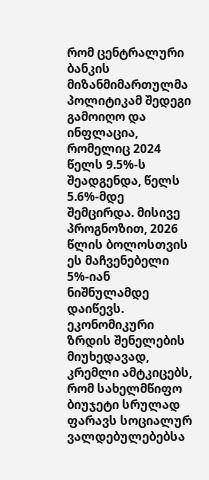რომ ცენტრალური ბანკის მიზანმიმართულმა პოლიტიკამ შედეგი გამოიღო და ინფლაცია, რომელიც 2024 წელს 9.5%-ს შეადგენდა, წელს 5.6%-მდე შემცირდა. მისივე პროგნოზით, 2026 წლის ბოლოსთვის ეს მაჩვენებელი 5%-იან ნიშნულამდე დაიწევს.
ეკონომიკური ზრდის შენელების მიუხედავად, კრემლი ამტკიცებს, რომ სახელმწიფო ბიუჯეტი სრულად ფარავს სოციალურ ვალდებულებებსა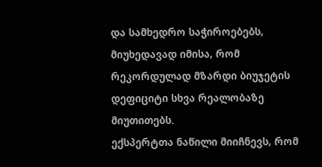და სამხედრო საჭიროებებს, მიუხედავად იმისა, რომ რეკორდულად მზარდი ბიუჯეტის დეფიციტი სხვა რეალობაზე მიუთითებს.
ექსპერტთა ნაწილი მიიჩნევს, რომ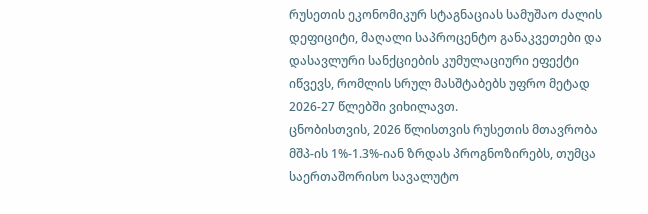რუსეთის ეკონომიკურ სტაგნაციას სამუშაო ძალის დეფიციტი, მაღალი საპროცენტო განაკვეთები და დასავლური სანქციების კუმულაციური ეფექტი იწვევს, რომლის სრულ მასშტაბებს უფრო მეტად 2026-27 წლებში ვიხილავთ.
ცნობისთვის, 2026 წლისთვის რუსეთის მთავრობა მშპ-ის 1%-1.3%-იან ზრდას პროგნოზირებს, თუმცა საერთაშორისო სავალუტო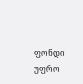ფონდი უფრო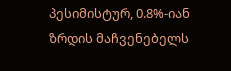პესიმისტურ, 0.8%-იან ზრდის მაჩვენებელს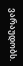ვარაუდობს.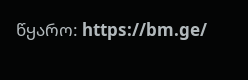წყარო: https://bm.ge/